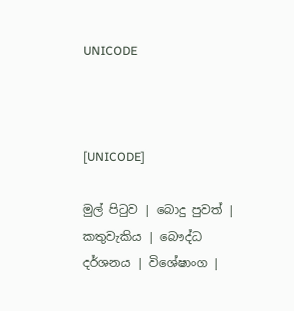UNICODE



[UNICODE]

මුල් පිටුව | බොදු පුවත් | කතුවැකිය | බෞද්ධ දර්ශනය | විශේෂාංග |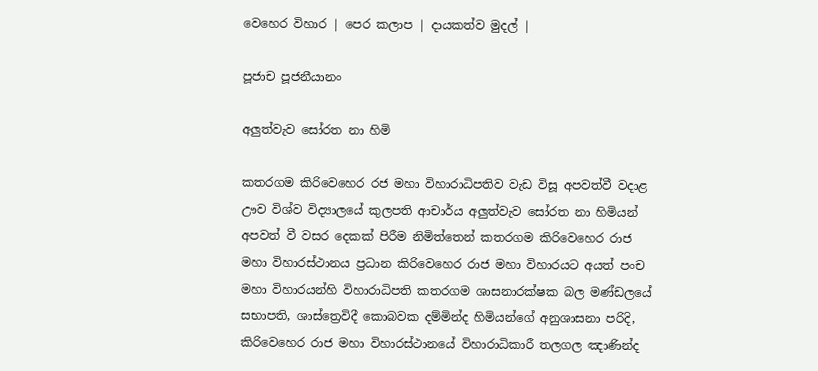වෙහෙර විහාර | පෙර කලාප | දායකත්ව මුදල් |

පූජාච පූජනීයානං

අලුත්වැව සෝරත නා හිමි

කතරගම කිරිවෙහෙර රජ මහා විහාරාධිපතිව වැඩ විසූ අපවත්වී වදාළ ඌව විශ්ව විද්‍යාලයේ කුලපති ආචාර්ය අලුත්වැව සෝරත නා හිමියන් අපවත් වී වසර දෙකක් පිරීම නිමිත්තෙන් කතරගම කිරිවෙහෙර රාජ මහා විහාරස්ථානය ප්‍රධාන කිරිවෙහෙර රාජ මහා විහාරයට අයත් පංච මහා විහාරයන්හි විහාරාධිපති කතරගම ශාසනාරක්ෂක බල මණ්ඩලයේ සභාපති, ශාස්ත්‍රෙවිදී කොබවක දම්මින්ද හිමියන්ගේ අනුශාසනා පරිදි, කිරිවෙහෙර රාජ මහා විහාරස්ථානයේ විහාරාධිකාරී තලගල ඤාණින්ද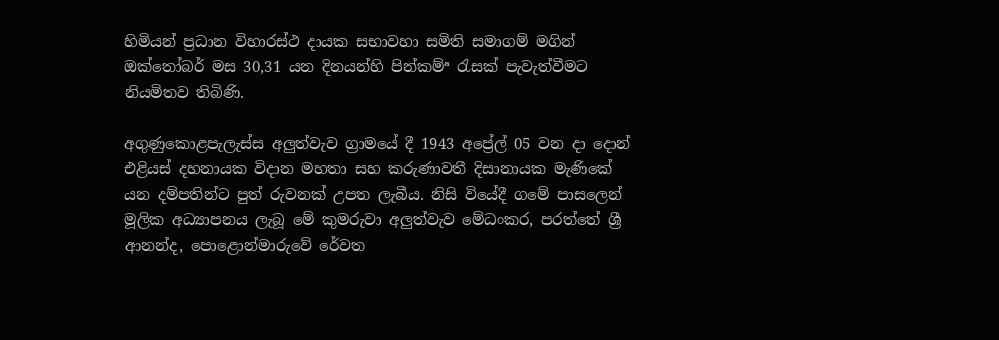හිමියන් ප්‍රධාන විහාරස්ථ දායක සභාවහා සමිති සමාගම් මගින් ඔක්තෝබර් මස 30,31 යන දිනයන්හි පින්කම්ª රැසක් පැවැත්වීමට නියමිතව තිබිණි.

අගුණුකොළපැලැස්ස අලුත්වැව ග්‍රාමයේ දී 1943 අප්‍රේල් 05 වන දා දොන් එළියස් දහනායක විදාන මහතා සහ කරුණාවතී දිසානායක මැණිකේ යන දම්පතින්ට පුත් රුවනක් උපත ලැබීය. නිසි වියේදී ගමේ පාසලෙන් මූලික අධ්‍යාපනය ලැබූ මේ කුමරුවා අලුත්වැව මේධංකර, පරත්තේ ශ්‍රී ආනන්ද, පොළොන්මාරුවේ රේවත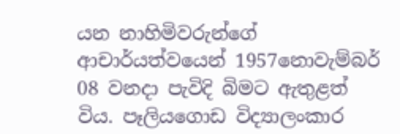යන නාහිමිවරුන්ගේ ආචාර්යත්වයෙන් 1957නොවැම්බර් 08 වනදා පැවිදි බිමට ඇතුළත් විය. පෑලියගොඩ විද්‍යාලංකාර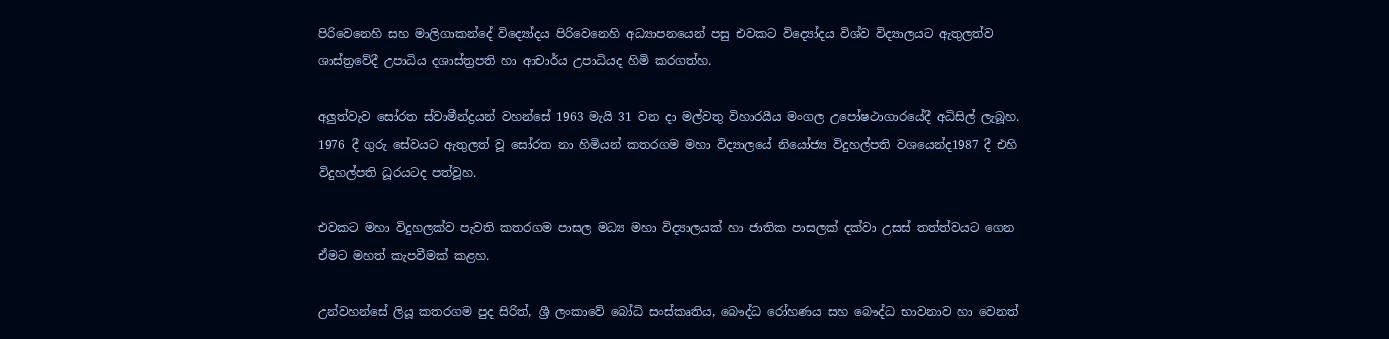පිරිවෙනෙහි සහ මාලිගාකන්දේ විද්‍යෝදය පිරිවෙනෙහි අධ්‍යාපනයෙන් පසු එවකට විද්‍යෝදය විශ්ව විද්‍යාලයට ඇතුලත්ව ශාස්ත්‍රවේදී උපාධිය දශාස්ත්‍රපති හා ආචාර්ය උපාධියද හිමි කරගත්හ.

අලුත්වැව සෝරත ස්වාමීන්ද්‍රයන් වහන්සේ 1963 මැයි 31 වන දා මල්වතු විහාරයීය මංගල උපෝෂථාගාරයේදී අධිසිල් ලැබූහ. 1976 දී ගුරු සේවයට ඇතුලත් වූ සෝරත නා හිමියන් කතරගම මහා විද්‍යාලයේ නියෝජ්‍ය විදුහල්පති වශයෙන්ද1987 දී එහි විදුහල්පති ධූරයටද පත්වූහ.

එවකට මහා විදුහලක්ව පැවති කතරගම පාසල මධ්‍ය මහා විද්‍යාලයක් හා ජාතික පාසලක් දක්වා උසස් තත්ත්වයට ගෙන ඒමට මහත් කැපවීමක් කළහ.

උන්වහන්සේ ලියූ කතරගම පුද සිරිත්, ශ්‍රී ලංකාවේ බෝධි සංස්කෘතිය, බෞද්ධ රෝහණය සහ බෞද්ධ භාවනාව හා වෙනත්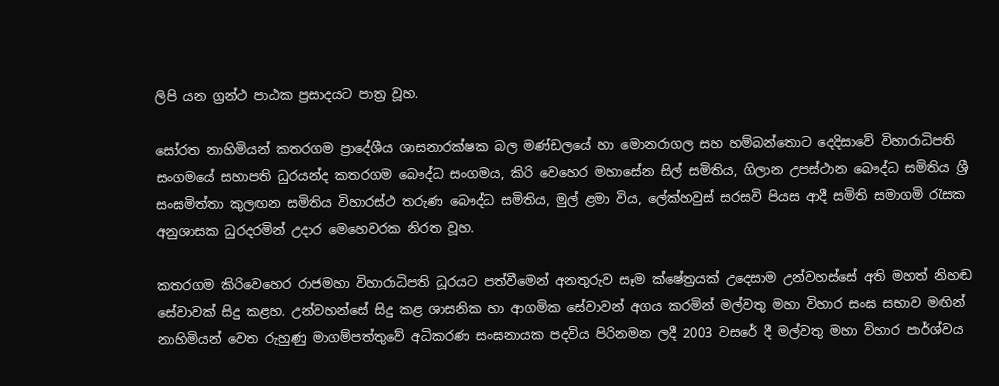ලිපි යන ග්‍රන්ථ පාඨක ප්‍රසාදයට පාත්‍ර වූහ.

සෝරත නාහිමියන් කතරගම ප්‍රාදේශීය ශාසනාරක්ෂක බල මණ්ඩලයේ හා මොනරාගල සහ හම්බන්තොට දෙදිසාවේ විහාරාධිපති සංගමයේ සහාපති ධුරයන්ද කතරගම බෞද්ධ සංගමය, කිරි වෙහෙර මහාසේන සිල් සමිතිය, ගිලාන උපස්ථාන බෞද්ධ සමිතිය ශ්‍රී සංඝමිත්තා කුලඟන සමිතිය විහාරස්ථ තරුණ බෞද්ධ සමිතිය, මුල් ළමා විය, ලේක්හවුස් සරසවි පියස ආදී සමිති සමාගමි රැසක අනුශාසක ධුරදරමින් උදාර මෙහෙවරක නිරත වූහ.

කතරගම කිරිවෙහෙර රාජමහා විහාරාධිපති ධූරයට පත්වීමෙන් අනතුරුව සෑම ක්ෂේත්‍රයක් උදෙසාම උන්වහස්සේ අති මහත් නිහඬ සේවාවක් සිදු කළහ. උන්වහන්සේ සිදු කළ ශාසනික හා ආගමික සේවාවන් අගය කරමින් මල්වතු මහා විහාර සංඝ සභාව මඟින් නාහිමියන් වෙත රුහුණු මාගම්පත්තුවේ අධිකරණ සංඝනායක පදවිය පිරිනමන ලදී 2003 වසරේ දී මල්වතු මහා විහාර පාර්ශ්වය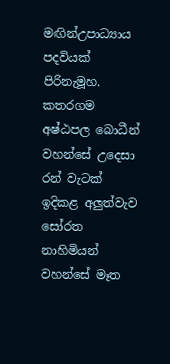මඟින්උපාධ්‍යාය පදවියක් පිරිනැමූහ. කතරගම අෂ්ඨපල බොධීන් වහන්සේ උදෙසා රන් වැටක් ඉදිකළ අලුත්වැව සෝරත නාහිමියන් වහන්සේ මෑත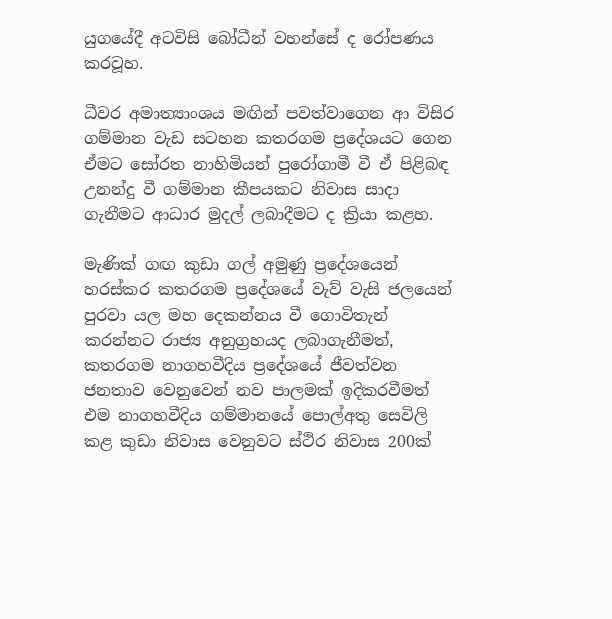යුගයේදී අටවිසි බෝධීන් වහන්සේ ද රෝපණය කරවූහ.

ධීවර අමාත්‍යාංශය මඟින් පවත්වාගෙන ආ විසිර ගම්මාන වැඩ සටහන කතරගම ප්‍රදේශයට ගෙන ඒමට සෝරත නාහිමියන් පුරෝගාමී වී ඒ පිළිබඳ උනන්දු වී ගම්මාන කීපයකට නිවාස සාදා ගැනීමට ආධාර මුදල් ලබාදීමට ද ක්‍රියා කළහ.

මැණික් ගඟ කුඩා ගල් අමුණු ප්‍රදේශයෙන් හරස්කර කතරගම ප්‍රදේශයේ වැව් වැසි ජලයෙන් පුරවා යල මහ දෙකන්නය වී ගොවිතැන් කරන්නට රාජ්‍ය අනුග්‍රහයද ලබාගැනීමත්, කතරගම නාගහවීදිය ප්‍රදේශයේ ජීවත්වන ජනතාව වෙනුවෙන් නව පාලමක් ඉදිකරවීමත් එම නාගහවීදිය ගම්මානයේ පොල්අතු සෙවිලි කළ කුඩා නිවාස වෙනුවට ස්ථිර නිවාස 200ක්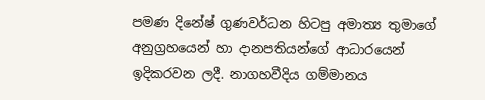පමණ දිනේෂ් ගුණවර්ධන හිටපු අමාත්‍ය තුමාගේ අනුග්‍රහයෙන් හා දානපතියන්ගේ ආධාරයෙන් ඉදිකරවන ලදී. නාගහවීදිය ගම්මානය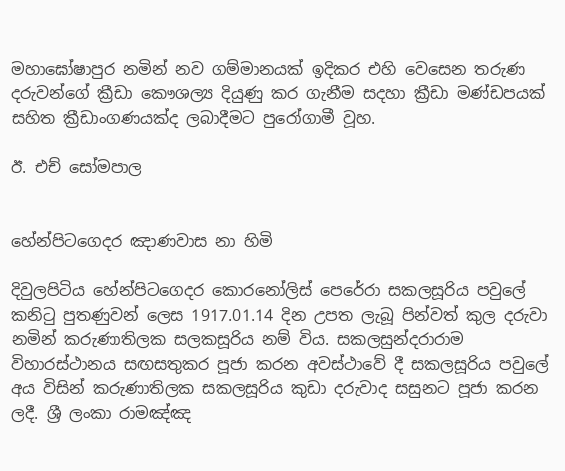මහාඝෝෂාපුර නමින් නව ගම්මානයක් ඉදිකර එහි වෙසෙන තරුණ දරුවන්ගේ ක්‍රීඩා කෞශල්‍ය දියුණු කර ගැනීම සදහා ක්‍රීඩා මණ්ඩපයක් සහිත ක්‍රීඩාංගණයක්ද ලබාදීමට පුරෝගාමී වූහ.

ඊ. එච් සෝමපාල


හේන්පිටගෙදර ඤාණවාස නා හිමි

දිවුලපිටිය හේන්පිටගෙදර කොරනෝලිස් පෙරේරා සකලසූරිය පවුලේ කනිටු පුතණුවන් ලෙස 1917.01.14 දින උපත ලැබූ පින්වත් කුල දරුවා නමින් කරුණාතිලක සලකසූරිය නම් විය. සකලසුන්දරාරාම විහාරස්ථානය සඟසතුකර පූජා කරන අවස්ථාවේ දී සකලසූරිය පවුලේ අය විසින් කරුණාතිලක සකලසූරිය කුඩා දරුවාද සසුනට පූජා කරන ලදී. ශ්‍රී ලංකා රාමඤ්ඤ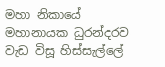මහා නිකායේ මහානායක ධුරන්දරව වැඩ විසූ හිස්සැල්ලේ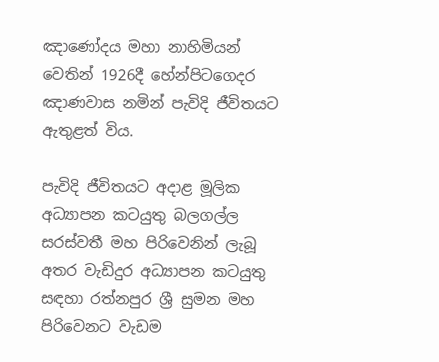ඤාණෝදය මහා නාහිමියන් වෙතින් 1926දී හේන්පිටගෙදර ඤාණවාස නමින් පැවිදි ජීවිතයට ඇතුළත් විය.

පැවිදි ජීවිතයට අදාළ මූලික අධ්‍යාපන කටයුතු බලගල්ල සරස්වතී මහ පිරිවෙනින් ලැබූ අතර වැඩිදුර අධ්‍යාපන කටයුතු සඳහා රත්නපුර ශ්‍රී සුමන මහ පිරිවෙනට වැඩම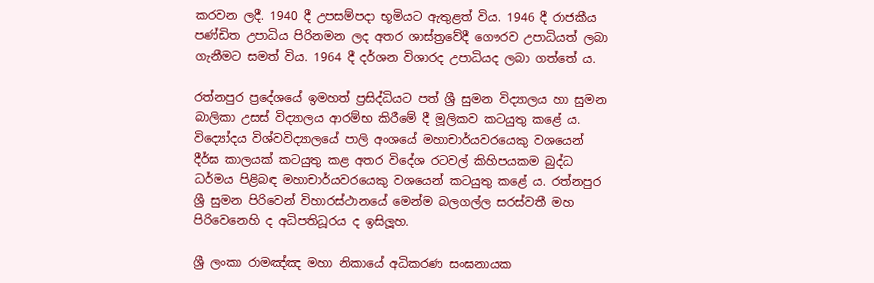කරවන ලදී. 1940 දී උපසම්පදා භූමියට ඇතුළත් විය. 1946 දී රාජකීය පණ්ඩිත උපාධිය පිරිනමන ලද අතර ශාස්ත්‍රවේදී ගෞරව උපාධියත් ලබා ගැනීමට සමත් විය. 1964 දී දර්ශන විශාරද උපාධියද ලබා ගත්තේ ය.

රත්නපුර ප්‍රදේශයේ ඉමහත් ප්‍රසිද්ධියට පත් ශ්‍රී සුමන විද්‍යාලය හා සුමන බාලිකා උසස් විද්‍යාලය ආරම්භ කිරීමේ දී මූලිකව කටයුතු කළේ ය. විද්‍යෝදය විශ්වවිද්‍යාලයේ පාලි අංශයේ මහාචාර්යවරයෙකු වශයෙන් දීර්ඝ කාලයක් කටයුතු කළ අතර විදේශ රටවල් කිහිපයකම බුද්ධ ධර්මය පිළිබඳ මහාචාර්යවරයෙකු වශයෙන් කටයුතු කළේ ය. රත්නපුර ශ්‍රී සුමන පිරිවෙන් විහාරස්ථානයේ මෙන්ම බලගල්ල සරස්වතී මහ පිරිවෙනෙහි ද අධිපතිධූරය ද ඉසිලූහ.

ශ්‍රී ලංකා රාමඤ්ඤ මහා නිකායේ අධිකරණ සංඝනායක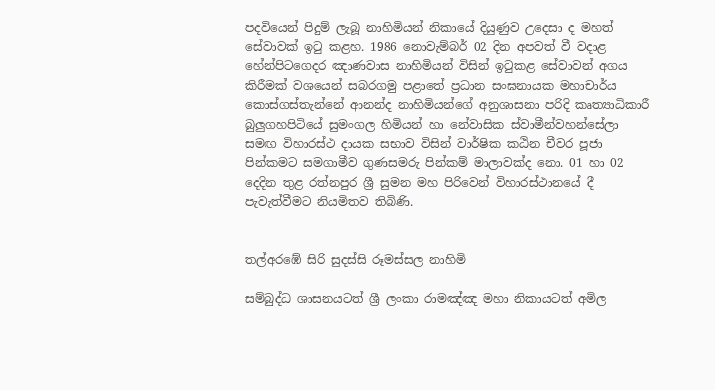පදවියෙන් පිදුම් ලැබූ නාහිමියන් නිකායේ දියුණුව උදෙසා ද මහත් සේවාවක් ඉටු කළහ. 1986 නොවැම්බර් 02 දින අපවත් වී වදාළ හේන්පිටගෙදර ඤාණවාස නාහිමියන් විසින් ඉටුකළ සේවාවන් අගය කිරීමක් වශයෙන් සබරගමු පළාතේ ප්‍රධාන සංඝනායක මහාචාර්ය කොස්ගස්තැන්නේ ආනන්ද නාහිමියන්ගේ අනුශාසනා පරිදි කෘත්‍යාධිකාරී බුලුගහපිටියේ සුමංගල හිමියන් හා නේවාසික ස්වාමීන්වහන්සේලා සමඟ විහාරස්ථ දායක සභාව විසින් වාර්ෂික කඨින චීවර පූජා පින්කමට සමගාමීව ගුණසමරු පින්කම් මාලාවක්ද නො. 01 හා 02 දෙදින තුළ රත්නපුර ශ්‍රී සුමන මහ පිරිවෙන් විහාරස්ථානයේ දී පැවැත්වීමට නියමිතව තිබිණි.


තල්අරඹේ සිරි සුදස්සි රූමස්සල නාහිමි

සම්බුද්ධ ශාසනයටත් ශ්‍රී ලංකා රාමඤ්ඤ මහා නිකායටත් අමිල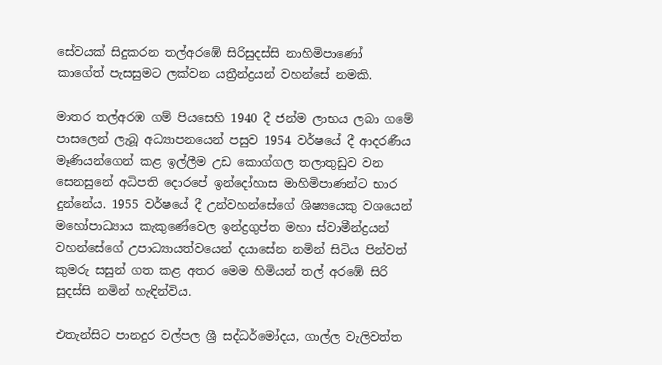සේවයක් සිදුකරන තල්අරඹේ සිරිසුදස්සි නාහිමිපාණෝ කාගේත් පැසසුමට ලක්වන යත්‍රීන්ද්‍රයන් වහන්සේ නමකි.

මාතර තල්අරඹ ගම් පියසෙහි 1940 දී ජන්ම ලාභය ලබා ගමේ පාසලෙන් ලැබූ අධ්‍යාපනයෙන් පසුව 1954 වර්ෂයේ දී ආදරණීය මෑණියන්ගෙන් කළ ඉල්ලීම උඩ කොග්ගල තලාතුඩුව වන සෙනසුනේ අධිපති දොරපේ ඉන්දෝහාස මාහිමිපාණන්ට භාර දුන්නේය. 1955 වර්ෂයේ දී උන්වහන්සේගේ ශිෂ්‍යයෙකු වශයෙන් මහෝපාධ්‍යාය කැකුණේවෙල ඉන්ද්‍රගුප්ත මහා ස්වාමීන්ද්‍රයන් වහන්සේගේ උපාධ්‍යායත්වයෙන් දයාසේන නමින් සිටිය පින්වත් කුමරු සසුන් ගත කළ අතර මෙම හිමියන් තල් අරඹේ සිරි සුදස්සි නමින් හැඳින්විය.

එතැන්සිට පානදුර වල්පල ශ්‍රී සද්ධර්මෝදය, ගාල්ල වැලිවත්ත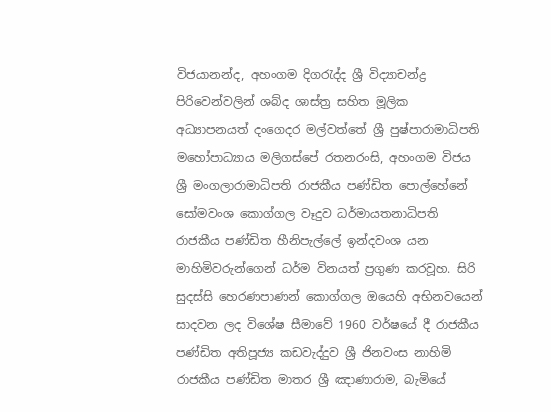විජයානන්ද, අහංගම දිගරැද්ද ශ්‍රී විද්‍යාචන්ද්‍ර පිරිවෙන්වලින් ශබ්ද ශාස්ත්‍ර සහිත මූලික අධ්‍යාපනයත් දංගෙදර මල්වත්තේ ශ්‍රී පුෂ්පාරාමාධිපති මහෝපාධ්‍යාය මලිගස්පේ රතනරංසි, අහංගම විජය ශ්‍රී මංගලාරාමාධිපති රාජකීය පණ්ඩිත පොල්හේනේ සෝමවංශ කොග්ගල වෑදුව ධර්මායතනාධිපති රාජකීය පණ්ඩිත හීනිපැල්ලේ ඉන්දවංශ යන මාහිමිවරුන්ගෙන් ධර්ම විනයත් ප්‍රගුණ කරවූහ. සිරි සුදස්සි හෙරණපාණන් කොග්ගල ඔයෙහි අභිනවයෙන් සාදවන ලද විශේෂ සීමාවේ 1960 වර්ෂයේ දී රාජකීය පණ්ඩිත අතිපූජ්‍ය කඩවැද්දුව ශ්‍රී ජිනවංස නාහිමි රාජකීය පණ්ඩිත මාතර ශ්‍රී ඤාණාරාම, බැමියේ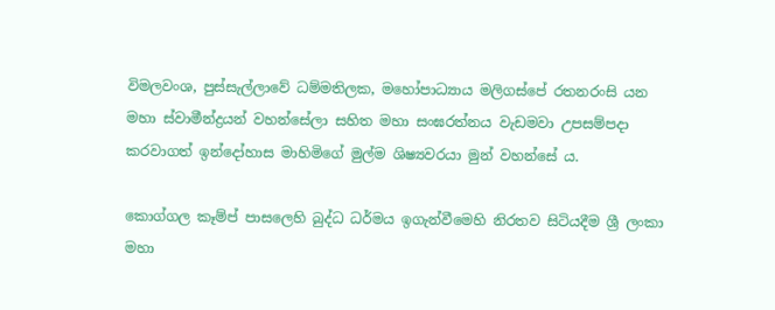විමලවංශ, පුස්සැල්ලාවේ ධම්මතිලක, මහෝපාධ්‍යාය මලිගස්පේ රතනරංසි යන මහා ස්වාමීන්ද්‍රයන් වහන්සේලා සහිත මහා සංඝරත්නය වැඩමවා උපසම්පදා කරවාගත් ඉන්දෝහාස මාහිමිගේ මුල්ම ශිෂ්‍යවරයා මුන් වහන්සේ ය.

කොග්ගල කෑම්ප් පාසලෙහි බුද්ධ ධර්මය ඉගැන්වීමෙහි නිරතව සිටියදීම ශ්‍රී ලංකා මහා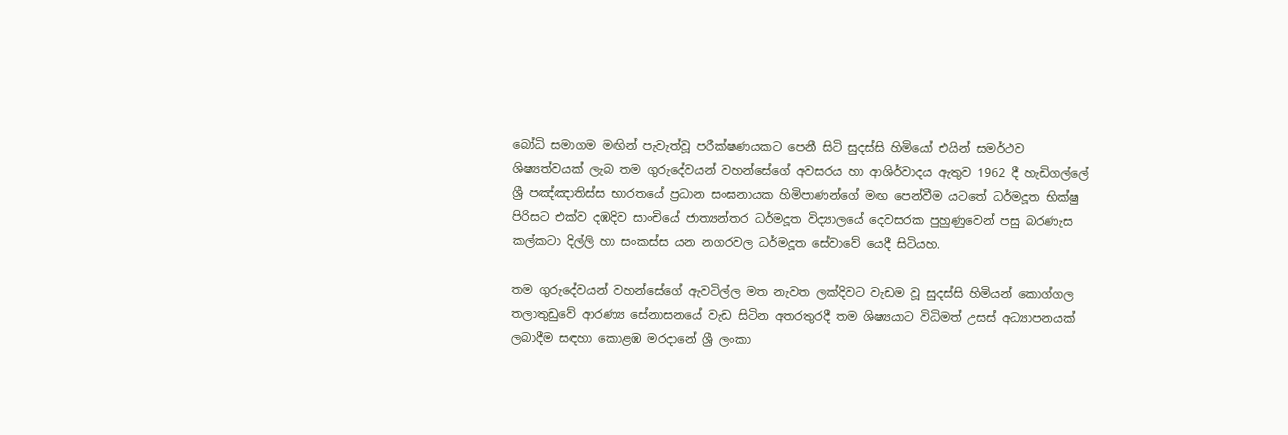බෝධි සමාගම මඟින් පැවැත්වූ පරීක්ෂණයකට පෙනී සිටි සුදස්සි හිමියෝ එයින් සමර්ථව ශිෂ්‍යත්වයක් ලැබ තම ගුරුදේවයන් වහන්සේගේ අවසරය හා ආශිර්වාදය ඇතුව 1962 දී හැඩිගල්ලේ ශ්‍රී පඤ්ඤාතිස්ස භාරතයේ ප්‍රධාන සංඝනායක හිමිපාණන්ගේ මඟ පෙන්වීම යටතේ ධර්මදූත භික්ෂු පිරිසට එක්ව දඹදිව සාංචියේ ජාත්‍යන්තර ධර්මදූත විද්‍යාලයේ දෙවසරක පුහුණුවෙන් පසු බරණැස කල්කටා දිල්ලි හා සංකස්ස යන නගරවල ධර්මදූත සේවාවේ යෙදී සිටියහ.

තම ගුරුදේවයන් වහන්සේගේ ඇවටිල්ල මත නැවත ලක්දිවට වැඩම වූ සුදස්සි හිමියන් කොග්ගල තලාතුඩුවේ ආරණ්‍ය සේනාසනයේ වැඩ සිටින අතරතුරදී තම ශිෂ්‍යයාට විධිමත් උසස් අධ්‍යාපනයක් ලබාදීම සඳහා කොළඹ මරදානේ ශ්‍රී ලංකා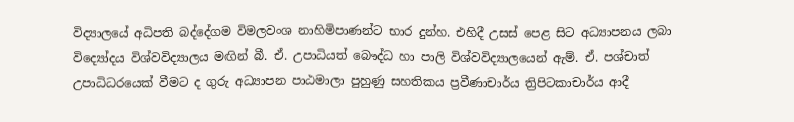විද්‍යාලයේ අධිපති බද්දේගම විමලවංශ නාහිමිපාණන්ට භාර දුන්හ. එහිදී උසස් පෙළ සිට අධ්‍යාපනය ලබා විද්‍යෝදය විශ්වවිද්‍යාලය මඟින් බී. ඒ. උපාධියත් බෞද්ධ හා පාලි විශ්වවිද්‍යාලයෙන් ඇම්. ඒ. පශ්චාත් උපාධිධරයෙක් වීමට ද ගුරු අධ්‍යාපන පාඨමාලා පුහුණු සහතිකය ප්‍රවීණාචාර්ය ත්‍රිපිටකාචාර්ය ආදී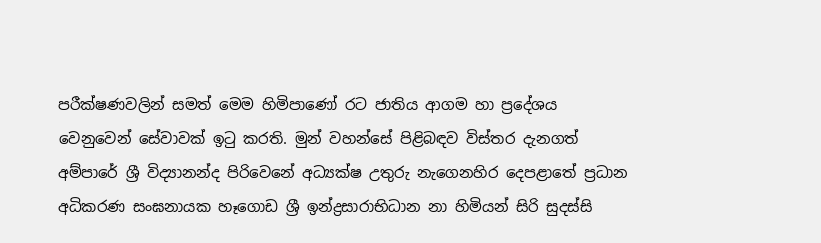පරීක්ෂණවලින් සමත් මෙම හිමිපාණෝ රට ජාතිය ආගම හා ප්‍රදේශය වෙනුවෙන් සේවාවක් ඉටු කරති. මුන් වහන්සේ පිළිබඳව විස්තර දැනගත් අම්පාරේ ශ්‍රී විද්‍යානන්ද පිරිවෙනේ අධ්‍යක්ෂ උතුරු නැගෙනහිර දෙපළාතේ ප්‍රධාන අධිකරණ සංඝනායක හෑගොඩ ශ්‍රී ඉන්ද්‍රසාරාභිධාන නා හිමියන් සිරි සුදස්සි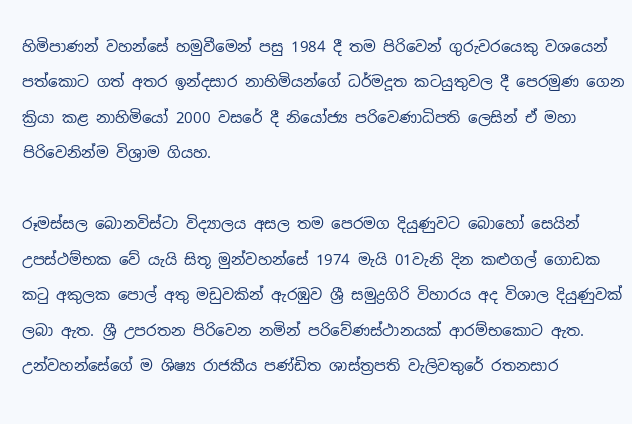හිමිපාණන් වහන්සේ හමුවීමෙන් පසු 1984 දී තම පිරිවෙන් ගුරුවරයෙකු වශයෙන් පත්කොට ගත් අතර ඉන්දසාර නාහිමියන්ගේ ධර්මදූත කටයුතුවල දී පෙරමුණ ගෙන ක්‍රියා කළ නාහිමියෝ 2000 වසරේ දී නියෝජ්‍ය පරිවෙණාධිපති ලෙසින් ඒ මහා පිරිවෙනින්ම විශ්‍රාම ගියහ.

රූමස්සල බොනවිස්ටා විද්‍යාලය අසල තම පෙරමග දියුණුවට බොහෝ සෙයින් උපස්ථම්භක වේ යැයි සිතූ මුන්වහන්සේ 1974 මැයි 01වැනි දින කළුගල් ගොඩක කටු අකුලක පොල් අතු මඩුවකින් ඇරඹුව ශ්‍රී සමුද්‍රගිරි විහාරය අද විශාල දියුණුවක් ලබා ඇත. ශ්‍රී උපරතන පිරිවෙන නමින් පරිවේණස්ථානයක් ආරම්භකොට ඇත. උන්වහන්සේගේ ම ශිෂ්‍ය රාජකීය පණ්ඩිත ශාස්ත්‍රපති වැලිවතුරේ රතනසාර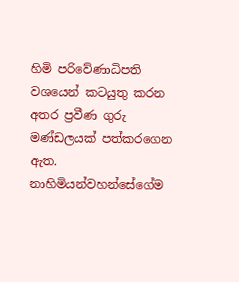හිමි පරිවේණාධිපති වශයෙන් කටයුතු කරන අතර ප්‍රවීණ ගුරු මණ්ඩලයක් පත්කරගෙන ඇත. නාහිමියන්වහන්සේගේම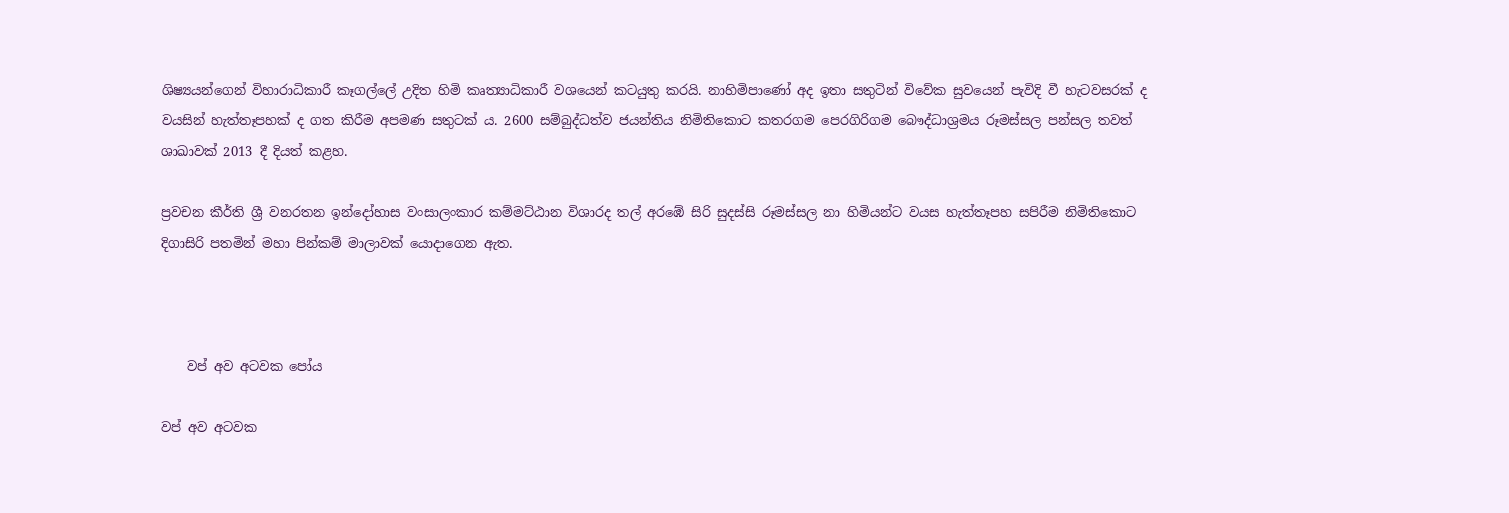ශිෂ්‍යයන්ගෙන් විහාරාධිකාරී කෑගල්ලේ උදිත හිමි කෘත්‍යාධිකාරී වශයෙන් කටයුතු කරයි. නාහිමිපාණෝ අද ඉතා සතුටින් විවේක සුවයෙන් පැවිදි වී හැටවසරක් ද වයසින් හැත්තෑපහක් ද ගත කිරීම අපමණ සතුටක් ය. 2600 සම්බුද්ධත්ව ජයන්තිය නිමිතිකොට කතරගම පෙරගිරිගම බෞද්ධාශ්‍රමය රූමස්සල පන්සල තවත් ශාඛාවක් 2013 දී දියත් කළහ.

ප්‍රවචන කීර්ති ශ්‍රී වනරතන ඉන්දෝහාස වංසාලංකාර කම්මට්ඨාන විශාරද තල් අරඹේ සිරි සුදස්සි රූමස්සල නා හිමියන්ට වයස හැත්තෑපහ සපිරීම නිමිතිකොට දිගාසිරි පතමින් මහා පින්කම් මාලාවක් යොදාගෙන ඇත.



    වප් අව අටවක පෝය

වප් අව අටවක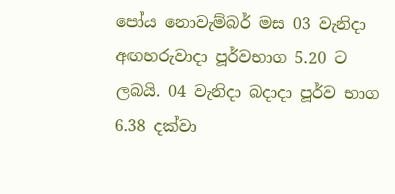පෝය නොවැම්බර් මස 03 වැනිදා අඟහරුවාදා පූර්වභාග 5.20 ට ලබයි. 04 වැනිදා බදාදා පූර්ව භාග 6.38 දක්වා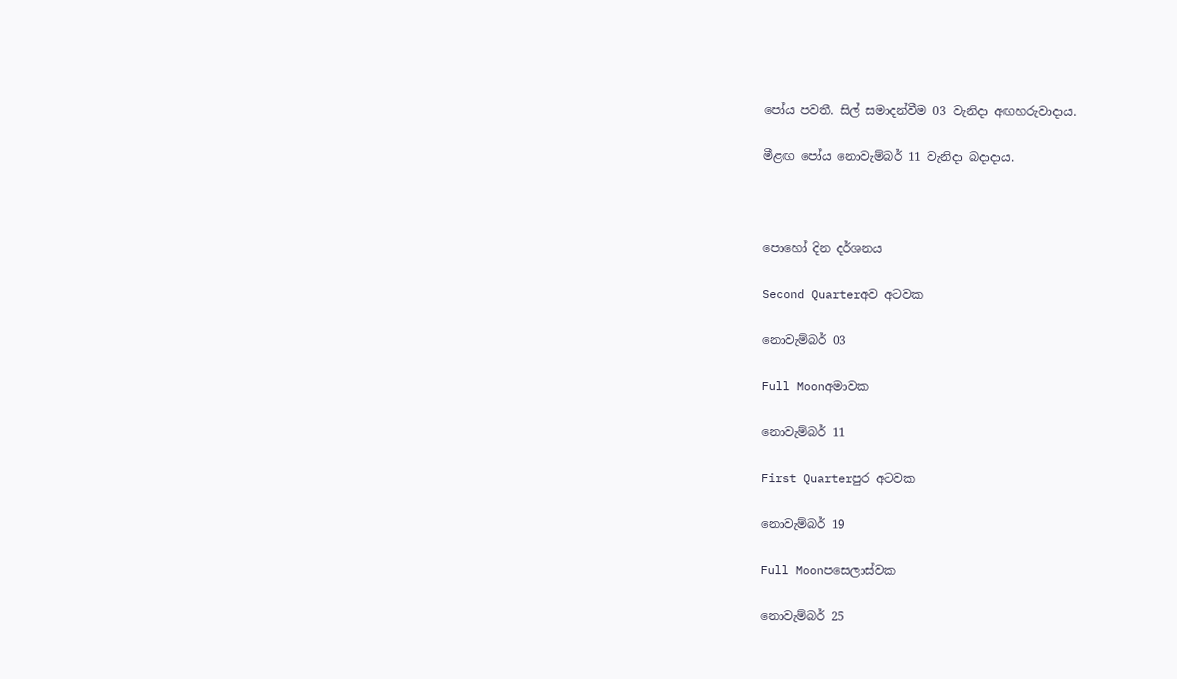පෝය පවතී. සිල් සමාදන්වීම 03 වැනිදා අඟහරුවාදාය.

මීළඟ පෝය නොවැම්බර් 11 වැනිදා බදාදාය.



පොහෝ දින දර්ශනය

Second Quarterඅව අටවක

නොවැම්බර් 03

Full Moonඅමාවක

නොවැම්බර් 11

First Quarterපුර අටවක

නොවැම්බර් 19

Full Moonපසෙලාස්වක

නොවැම්බර් 25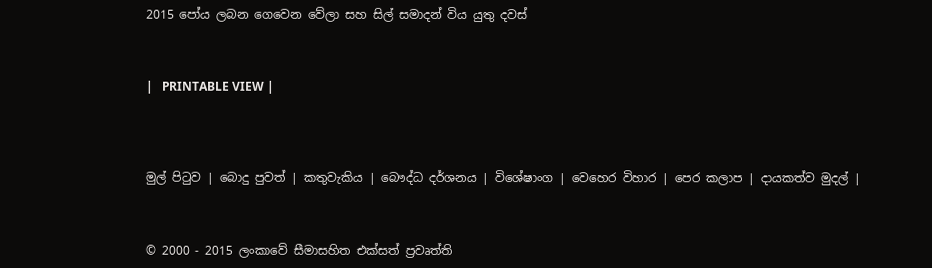2015 පෝය ලබන ගෙවෙන වේලා සහ සිල් සමාදන් විය යුතු දවස්



|   PRINTABLE VIEW |




මුල් පිටුව | බොදු පුවත් | කතුවැකිය | බෞද්ධ දර්ශනය | විශේෂාංග | වෙහෙර විහාර | පෙර කලාප | දායකත්ව මුදල් |



© 2000 - 2015 ලංකාවේ සීමාසහිත එක්සත් ප්‍රවෘත්ති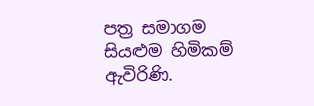පත්‍ර සමාගම
සියළුම හිමිකම් ඇවිරිණි.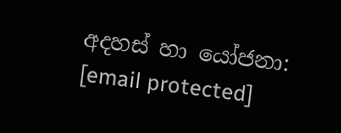අදහස් හා යෝජනා: [email protected]